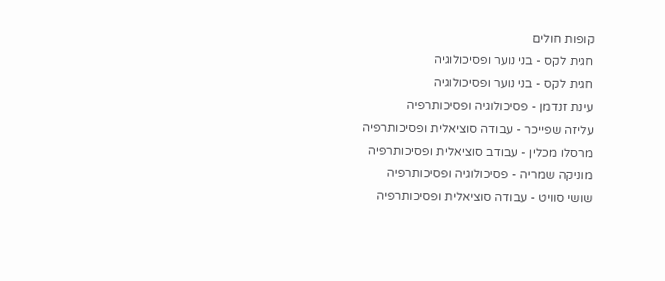קופות חולים
חגית לקס - בני נוער ופסיכולוגיה
חגית לקס - בני נוער ופסיכולוגיה
עינת זנדמן - פסיכולוגיה ופסיכותרפיה
עליזה שפייכר - עבודה סוציאלית ופסיכותרפיה
מרסלו מכלין - עבודב סוציאלית ופסיכותרפיה
מוניקה שמריה - פסיכולוגיה ופסיכותרפיה
שושי סוויט - עבודה סוציאלית ופסיכותרפיה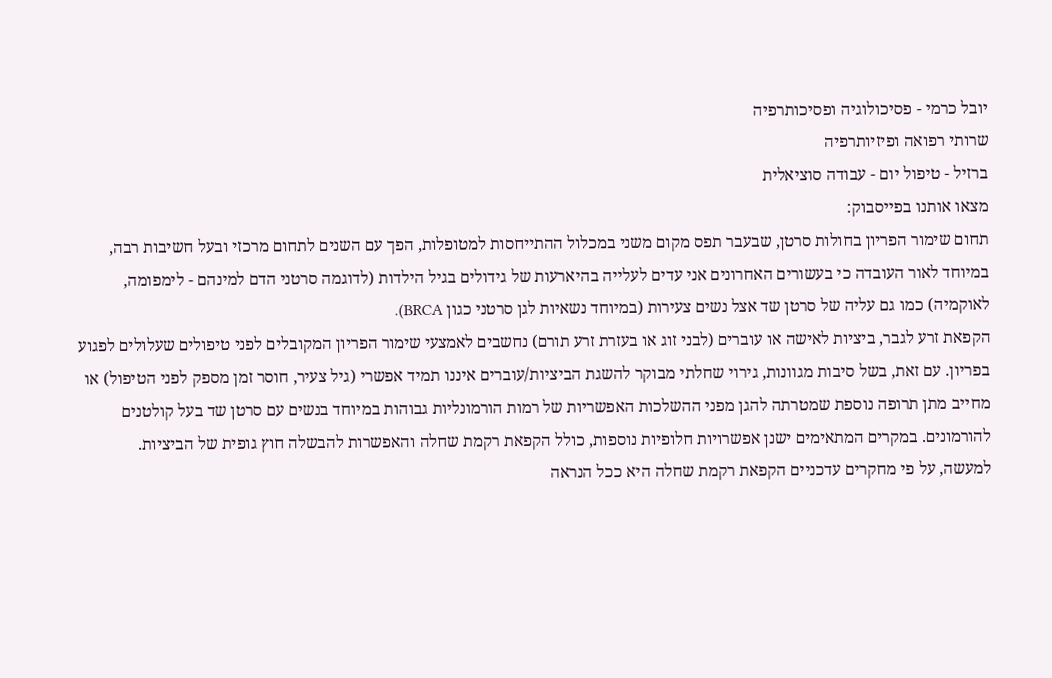יובל כרמי - פסיכולוגיה ופסיכותרפיה
שרותי רפואה ופיזיותרפיה
ברזיל - טיפול יום - עבודה סוציאלית
מצאו אותנו בפייסבוק:
תחום שימור הפריון בחולות סרטן, שבעבר תפס מקום משני במכלול ההתייחסות למטופלות, הפך עם השנים לתחום מרכזי ובעל חשיבות רבה, במיוחד לאור העובדה כי בעשורים האחרונים אני עדים לעלייה בהיארעות של גידולים בגיל הילדות (לדוגמה סרטני הדם למינהם - לימפומה, לאוקמיה) כמו גם עליה של סרטן שד אצל נשים צעירות (במיוחד נשאיות לגן סרטני כגון BRCA).
הקפאת זרע לגבר, ביציות לאישה או עוברים (לבני זוג או בעזרת זרע תורם) נחשבים לאמצעי שימור הפריון המקובלים לפני טיפולים שעלולים לפגוע בפריון. עם זאת, בשל סיבות מגוונות, גירוי שחלתי מבוקר להשגת הביציות/עוברים איננו תמיד אפשרי (גיל צעיר, חוסר זמן מספק לפני הטיפול) או מחייב מתן תרופה נוספת שמטרתה להגן מפני ההשלכות האפשריות של רמות הורמונליות גבוהות במיוחד בנשים עם סרטן שד בעל קולטנים להורמונים. במקרים המתאימים ישנן אפשרויות חלופיות נוספות, כולל הקפאת רקמת שחלה והאפשרות להבשלה חוץ גופית של הביציות.
למעשה, על פי מחקרים עדכניים הקפאת רקמת שחלה היא ככל הנראה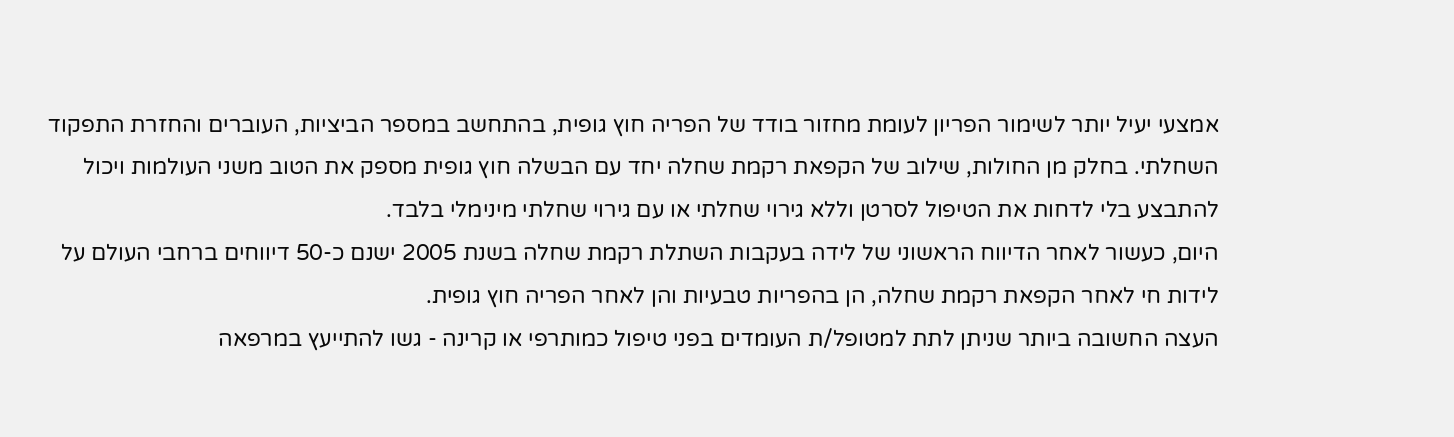אמצעי יעיל יותר לשימור הפריון לעומת מחזור בודד של הפריה חוץ גופית, בהתחשב במספר הביציות, העוברים והחזרת התפקוד השחלתי. בחלק מן החולות, שילוב של הקפאת רקמת שחלה יחד עם הבשלה חוץ גופית מספק את הטוב משני העולמות ויכול להתבצע בלי לדחות את הטיפול לסרטן וללא גירוי שחלתי או עם גירוי שחלתי מינימלי בלבד.
היום, כעשור לאחר הדיווח הראשוני של לידה בעקבות השתלת רקמת שחלה בשנת 2005 ישנם כ-50 דיווחים ברחבי העולם על לידות חי לאחר הקפאת רקמת שחלה, הן בהפריות טבעיות והן לאחר הפריה חוץ גופית.
העצה החשובה ביותר שניתן לתת למטופל/ת העומדים בפני טיפול כמותרפי או קרינה - גשו להתייעץ במרפאה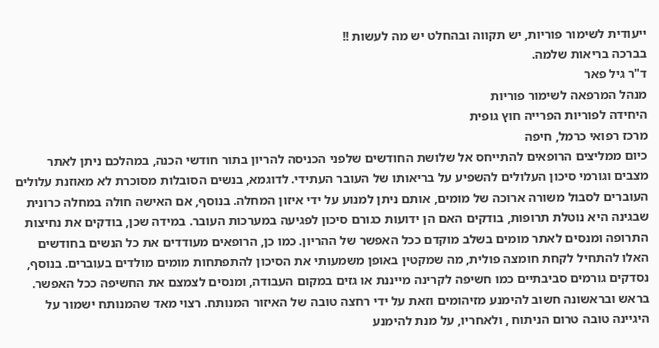ייעודית לשימור פוריות, יש תקווה ובהחלט יש מה לעשות !!
בברכה בריאות שלמה.
ד"ר גיל פאר
מנהל המרפאה לשימור פוריות
היחידה לפוריות הפרייה חוץ גופית
מרכז רפואי כרמל, חיפה
כיום ממליצים הרופאים להתייחס אל שלושת החודשים שלפני הכניסה להריון בתור חודשי הכנה, במהלכם ניתן לאתר מצבים וגורמי סיכון העלולים להשפיע על בריאותו של העובר העתידי. לדוגמא, בנשים הסובלות מסוכרת לא מאוזנת עלולים העוברים לסבול משורה ארוכה של מומים, אותם ניתן למנוע על ידי איזון המחלה. בנוסף, אם האישה חולה במחלה כרונית שבגינה היא נוטלת תרופות, בודקים האם הן ידועות כגורם סיכון לפגיעה במערכות העובר. במידה שכן, בודקים את נחיצות התרופה ומנסים לאתר מומים בשלב מוקדם ככל האפשר של ההריון. כמו כן, הרופאים מעודדים את כל הנשים בחודשים האלו להתחיל לקחת חומצה פולית, מה שמקטין באופן משמעותי את הסיכון להתפתחות מומים מולדים בעוברים. בנוסף, נסדקים גורמים סביבתיים כמו חשיפה לקרינה מייננת או גזים במקום העבודה, ומנסים לצמצם את החשיפה ככל האפשר.
בראש ובראשונה חשוב להימנע מזיהומים וזאת על ידי רחצה טובה של האיזור המנותח. רצוי מאד שהמנותח ישמור על היגיינה טובה טרום הניתוח , ולאחריו, על מנת להימנע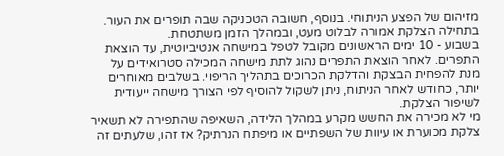מזיהום של הפצע הניתוחי. בנוסף, חשובה הטכניקה שבה תופרים את העור. בתחילה הצלקת אמורה לבלוט מעט, ובמהלך הזמן משתטחת.
בשבוע - 10 ימים הראשונים מקובל לטפל במישחה אנטיביוטית, עד הוצאת התפרים. לאחר הוצאת התפרים נהוג לתת מישחה המכילה סטרואידים על מנת להפחית הבצקת והדלקת הכרוכים בתהליך הריפוי. בשלבים מאוחרים יותר, כחודש לאחר הניתוח, ניתן לשקול להוסיף לפי הצורך מישחה ייעודית לשיפור הצלקת.
מי לא מכירה את החשש מקרע במהלך הלידה, השאיפה שהתפירה לא תשאיר צלקת מכוערת או עיוות של השפתיים או מיפתח הנרתיק? אז זהו, שלעתים זה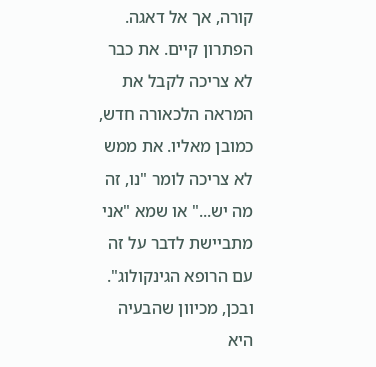קורה, אך אל דאגה. הפתרון קיים. את כבר לא צריכה לקבל את המראה הלכאורה חדש, כמובן מאליו. את ממש לא צריכה לומר "נו, זה מה יש..." או שמא "אני מתביישת לדבר על זה עם הרופא הגינקולוג". ובכן, מכיוון שהבעיה היא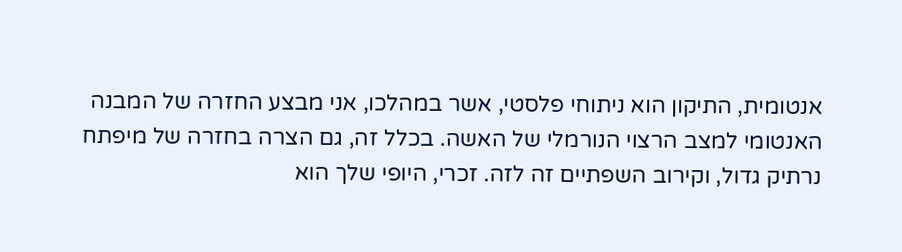אנטומית, התיקון הוא ניתוחי פלסטי, אשר במהלכו, אני מבצע החזרה של המבנה האנטומי למצב הרצוי הנורמלי של האשה. בכלל זה, גם הצרה בחזרה של מיפתח נרתיק גדול, וקירוב השפתיים זה לזה. זכרי, היופי שלך הוא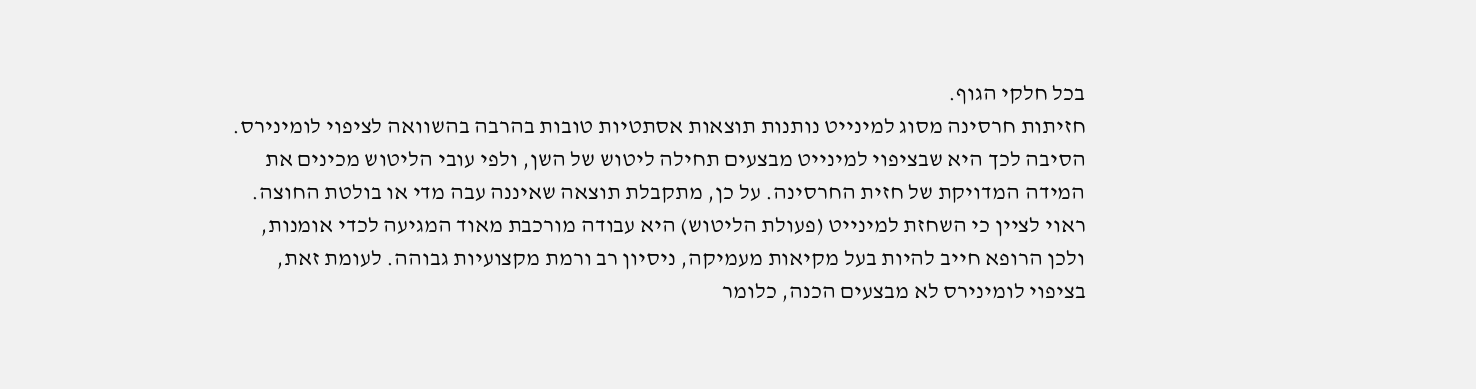בכל חלקי הגוף.
חזיתות חרסינה מסוג למינייט נותנות תוצאות אסתטיות טובות בהרבה בהשוואה לציפוי לומינירס. הסיבה לכך היא שבציפוי למינייט מבצעים תחילה ליטוש של השן, ולפי עובי הליטוש מכינים את המידה המדויקת של חזית החרסינה. על כן, מתקבלת תוצאה שאיננה עבה מדי או בולטת החוצה. ראוי לציין כי השחזת למינייט (פעולת הליטוש) היא עבודה מורכבת מאוד המגיעה לכדי אומנות, ולכן הרופא חייב להיות בעל מקיאות מעמיקה, ניסיון רב ורמת מקצועיות גבוהה. לעומת זאת, בציפוי לומינירס לא מבצעים הכנה, כלומר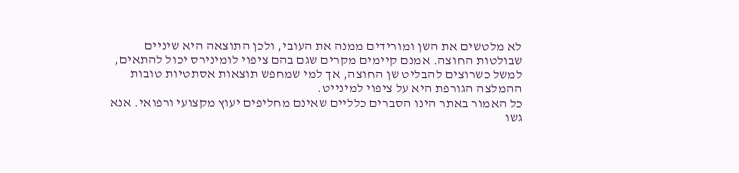לא מלטשים את השן ומורידים ממנה את העובי, ולכן התוצאה היא שיניים שבולטות החוצה. אמנם קיימים מקרים שגם בהם ציפוי לומינירס יכול להתאים, למשל כשרוצים להבליט שן החוצה, אך למי שמחפש תוצאות אסתטיות טובות ההמלצה הגורפת היא על ציפוי למינייט.
כל האמור באתר הינו הסברים כלליים שאינם מחליפים יעוץ מקצועי ורפואי. אנא גשו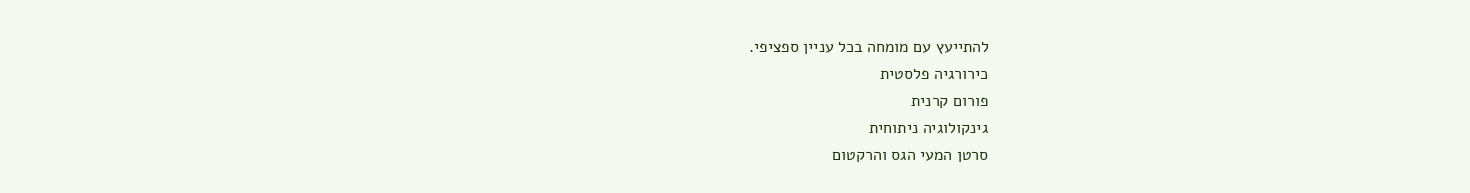להתייעץ עם מומחה בכל עניין ספציפי.
כירורגיה פלסטית
פורום קרנית
גינקולוגיה ניתוחית
סרטן המעי הגס והרקטום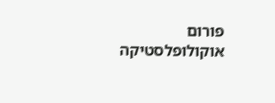פורום אוקולופלסטיקה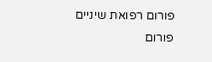פורום רפואת שיניים
פורום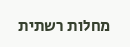מחלות רשתית